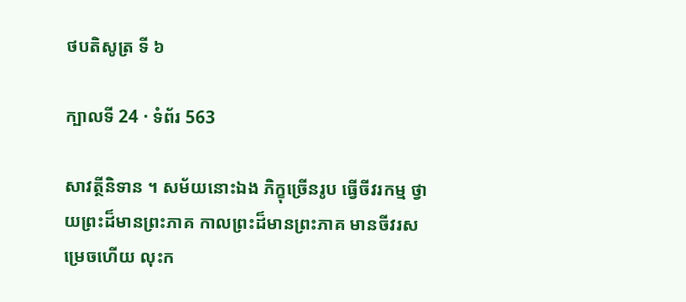ថបតិសូត្រ ទី ៦

ក្បាលទី 24 · ទំព័រ 563

សាវត្ថីនិទាន ។ សម័យនោះឯង ភិក្ខុច្រើនរូប ធ្វើចីវរកម្ម ថ្វាយព្រះដ៏មានព្រះភាគ កាលព្រះដ៏មានព្រះភាគ មានចីវរសម្រេចហើយ លុះក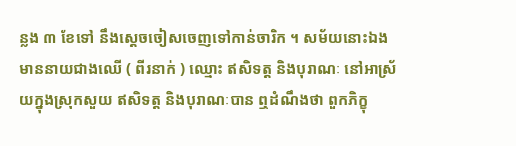ន្លង ៣ ខែទៅ នឹងស្តេចចៀសចេញទៅកាន់ចារិក ។ សម័យនោះឯង មាននាយជាងឈើ ( ពីរនាក់ ) ឈ្មោះ ឥសិទត្ត និងបុរាណៈ នៅអាស្រ័យក្នុងស្រុកសួយ ឥសិទត្ត និងបុរាណៈបាន ឮដំណឹងថា ពួកភិក្ខុ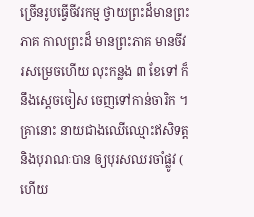ច្រើនរូបធ្វើចីវរកម្ម ថ្វាយព្រះដ៏មានព្រះភាគ កាលព្រះដ៏ មានព្រះភាគ មានចីវរសម្រេចហើយ លុះកន្លង ៣ ខែទៅ ក៏នឹងស្តេចចៀស ចេញទៅកាន់ចារិក ។ គ្រានោះ នាយជាងឈើឈ្មោះឥសិទត្ត និងបុរាណៈបាន ឲ្យបុរសឈរចាំផ្លូវ ( ហើយ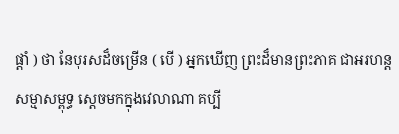ផ្តាំ ) ថា នែបុរសដ៏ចម្រើន ( បើ ) អ្នកឃើញ ព្រះដ៏មានព្រះភាគ ជាអរហន្តសម្មាសម្ពុទ្ធ ស្តេចមកក្នុងវេលាណា គប្បី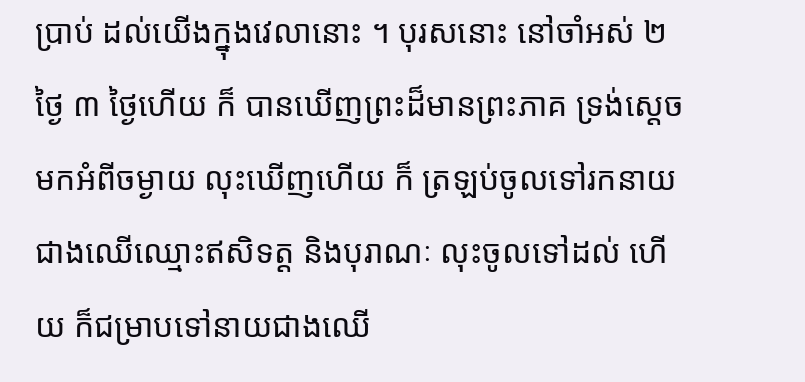ប្រាប់ ដល់យើងក្នុងវេលានោះ ។ បុរសនោះ នៅចាំអស់ ២ ថ្ងៃ ៣ ថ្ងៃហើយ ក៏ បានឃើញព្រះដ៏មានព្រះភាគ ទ្រង់ស្តេចមកអំពីចម្ងាយ លុះឃើញហើយ ក៏ ត្រឡប់ចូលទៅរកនាយជាងឈើឈ្មោះឥសិទត្ត និងបុរាណៈ លុះចូលទៅដល់ ហើយ ក៏ជម្រាបទៅនាយជាងឈើ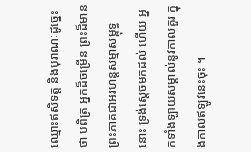ឈ្មោះឥសិទត្ត និងបុរាណៈដូច្នេះថា បពិត្រ អ្នកដ៏ចម្រើន ព្រះដ៏មានព្រះភាគជាអរហន្តសម្មាសម្ពុទ្ធនោះ ទ្រង់ស្តេចមកដល់ ហើយ អ្នកទាំងឡាយសម្គាល់នូវកាលគួរ ក្នុងកាលឥឡូវនេះចុះ ។